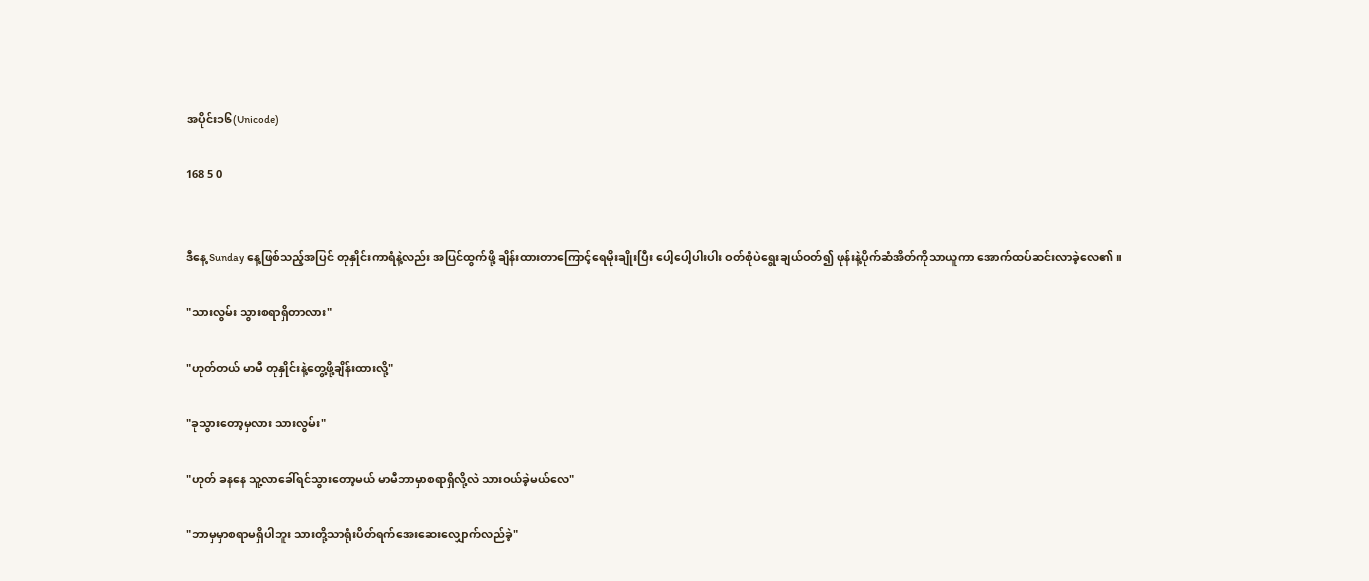အပိုင်း၁၆(Unicode)

168 5 0


ဒီနေ့ Sunday နေ့ဖြစ်သည့်အပြင် တုနှိုင်းကာရံနဲ့လည်း အပြင်ထွက်ဖို့ ချိန်းထားတာကြောင့်ရေမိုးချိုးပြီး ပေါ့ပေါ့ပါးပါး ဝတ်စုံပဲရွေးချယ်ဝတ်၍ ဖုန်းနဲ့ပိုက်ဆံအိတ်ကိုသာယူကာ အောက်ထပ်ဆင်းလာခဲ့လေ၏။

"သားလွမ်း သွားစရာရှိတာလား"

"ဟုတ်တယ် မာမီ တုနှိုင်းနဲ့တွေ့ဖို့ချိန်းထားလို့"

"ခုသွားတော့မှလား သားလွမ်း"

"ဟုတ် ခနနေ သူ့လာခေါ်ရင်သွားတော့မယ် မာမီဘာမှာစရာရှိလို့လဲ သားဝယ်ခဲ့မယ်လေ"

"ဘာမှမှာစရာမရှိပါဘူး သားတို့သာရုံးပိတ်ရက်အေးဆေးလျှောက်လည်ခဲ့"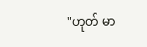"ဟုတ် မာ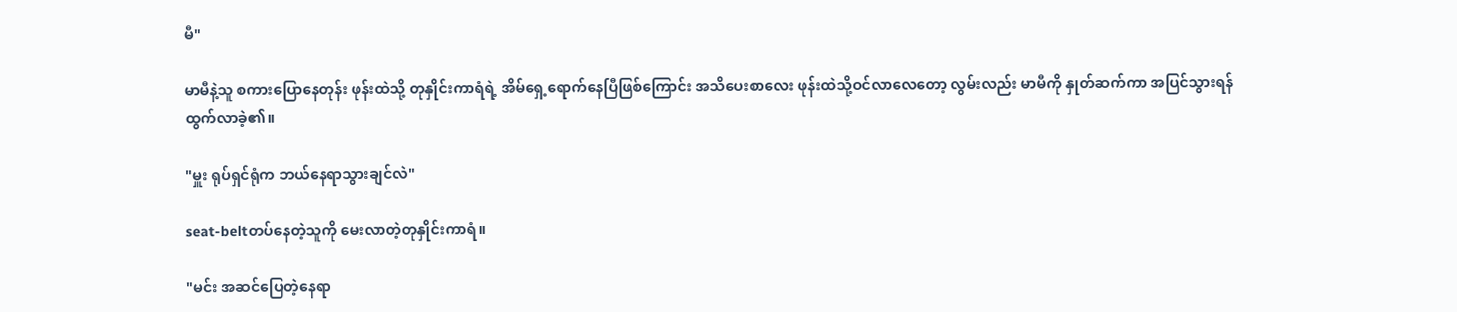မီ"

မာမီနဲ့သူ စကားပြောနေတုန်း ဖုန်းထဲသို့ တုနှိုင်းကာရံရဲ့ အိမ်ရှေ့ရောက်နေပြီဖြစ်ကြောင်း အသိပေးစာလေး ဖုန်းထဲသို့ဝင်လာလေတော့ လွမ်းလည်း မာမီကို နှုတ်ဆက်ကာ အပြင်သွားရန် ထွက်လာခဲ့၏။

"မှူး ရုပ်ရှင်ရုံက ဘယ်နေရာသွားချင်လဲ"

seat-beltတပ်နေတဲ့သူကို မေးလာတဲ့တုနှိုင်းကာရံ။

"မင်း အဆင်ပြေတဲ့နေရာ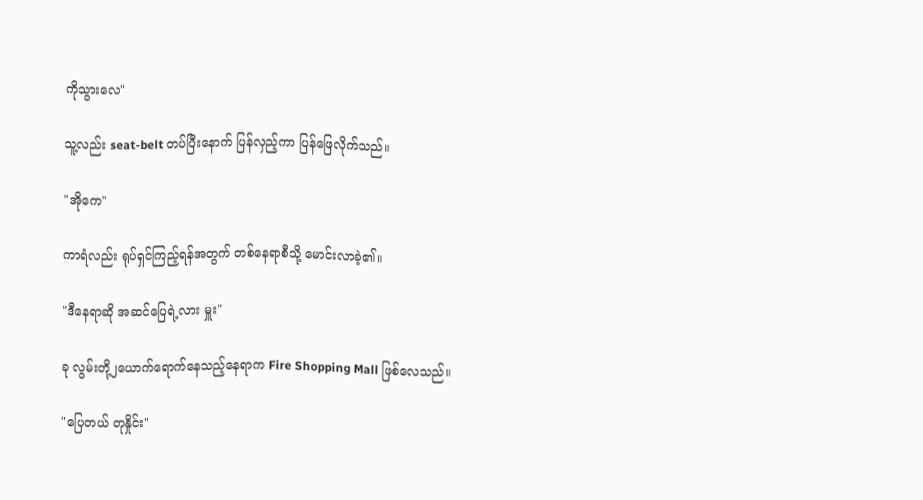ကိုသွားလေ"

သူ့လည်း seat-belt တပ်ပြီးနောက် ပြန်လှည့်ကာ ပြန်ဖြေလိုက်သည်။

"အိုကေ"

ကာရံလည်း ရုပ်ရှင်ကြည့်ရန်အတွက် တစ်နေရာစီသို့ မောင်းလာခဲ့၏။

"ဒီနေရာဆို အဆင်ပြေရဲ့လား မှူး"

ခု လွမ်းတို့၂ယောက်ရောက်နေသည့်နေရာက Fire Shopping Mall ဖြစ်လေသည်။

"ပြေတယ် တုနှိုင်း"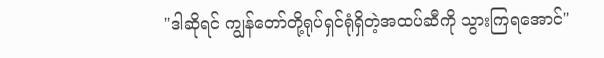"ဒါဆိုရင် ကျွန်တော်တို့ရုပ်ရှင်ရုံရှိတဲ့အထပ်ဆီကို သွားကြရအောင်"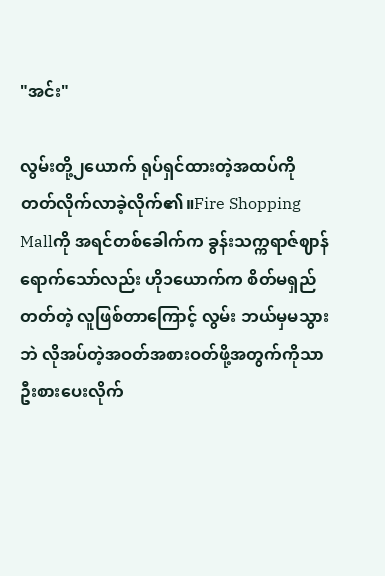"အင်း"

လွမ်းတို့၂ယောက် ရုပ်ရှင်ထားတဲ့အထပ်ကို တတ်လိုက်လာခဲ့လိုက်၏။Fire Shopping Mallကို အရင်တစ်ခေါက်က ခွန်းသက္ကရာဇ်ဈာန်ရောက်သော်လည်း ဟို၁ယောက်က စိတ်မရှည်တတ်တဲ့ လူဖြစ်တာကြောင့် လွမ်း ဘယ်မှမသွားဘဲ လိုအပ်တဲ့အဝတ်အစားဝတ်ဖို့အတွက်ကိုသာ ဦးစားပေးလိုက်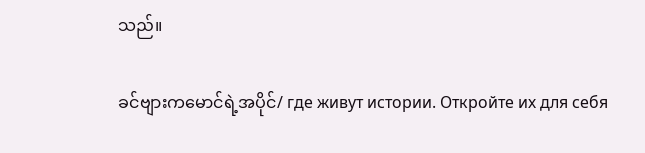သည်။

ခင်ဗျားကမောင်ရဲ့အပိုင်/ где живут истории. Откройте их для себя